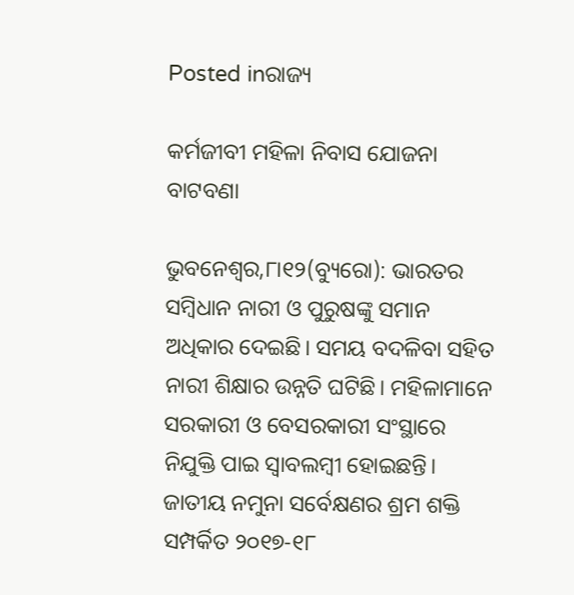Posted inରାଜ୍ୟ

କର୍ମଜୀବୀ ମହିଳା ନିବାସ ଯୋଜନା ବାଟବଣା

ଭୁବନେଶ୍ୱର,୮ା୧୨(ବ୍ୟୁରୋ): ଭାରତର ସମ୍ବିଧାନ ନାରୀ ଓ ପୁରୁଷଙ୍କୁ ସମାନ ଅଧିକାର ଦେଇଛି। ସମୟ ବଦଳିବା ସହିତ ନାରୀ ଶିକ୍ଷାର ଉନ୍ନତି ଘଟିଛି। ମହିଳାମାନେ ସରକାରୀ ଓ ବେସରକାରୀ ସଂସ୍ଥାରେ ନିଯୁକ୍ତି ପାଇ ସ୍ବାବଲମ୍ବୀ ହୋଇଛନ୍ତି। ଜାତୀୟ ନମୁନା ସର୍ବେକ୍ଷଣର ଶ୍ରମ ଶକ୍ତି ସମ୍ପର୍କିତ ୨୦୧୭-୧୮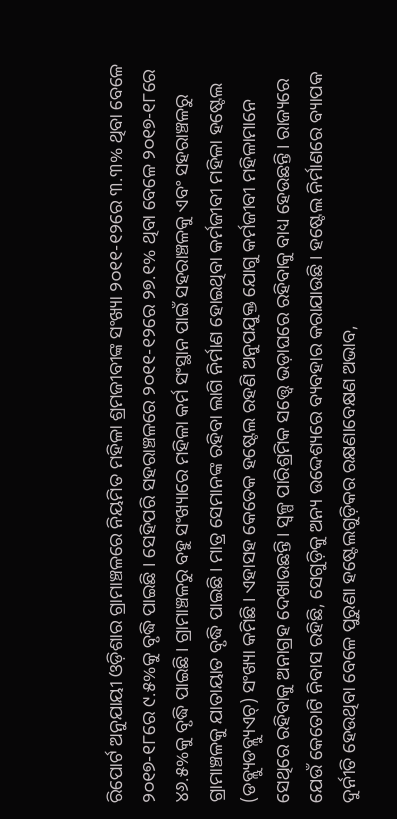ରିପୋର୍ଟ ଅନୁଯାୟୀ ଓଡ଼ିଶାର ଗ୍ରାମାଞ୍ଚଳରେ ନିୟମିତ ମହିଳା ଶ୍ରମଜୀବୀଙ୍କ ସଂଖ୍ୟା ୨୦୧୧-୧୨ରେ ୩.୩% ଥିବା ବେଳେ ୨୦୧୭-୧୮ରେ ୯.୫%କୁ ବୃଦ୍ଧି ପାଇଛି । ସେହିପରି ସହରାଞ୍ଚଳରେ ୨୦୧୧-୧୨ରେ ୨୭.୧% ଥିବା ବେଳେ ୨୦୧୭-୧୮ରେ ୪୬.୫%କୁ ବୃଦ୍ଧି ପାଇଛି। ଗ୍ରାମାଞ୍ଚଳରୁ ବହୁ ସଂଖ୍ୟାରେ ମହିଳା କର୍ମ ସଂସ୍ଥାନ ପାଇଁ ସହରାଞ୍ଚଳକୁ ଏବଂ ସହରାଞ୍ଚଳରୁ ଗ୍ରାମାଞ୍ଚଳକୁ ଯାତାୟାତ ବୃଦ୍ଧି ପାଇଛି। ମାତ୍ର ସେମାନଙ୍କ ରହିବା ଲାଗି ନିର୍ମାଣ ହୋଇଥିବା କର୍ମଜୀବୀ ମହିଳା ହଷ୍ଟେଲ (ଡବ୍ଲ୍ୟୁଡବ୍ଲ୍ୟୁଏଚ୍‌) ସଂଖ୍ୟା କମିଛି। ଏହାସହ କେତେକ ହଷ୍ଟେଲ ରହଣି ଅନୁପଯୁକ୍ତ ଯୋଗୁ କର୍ମଜୀବୀ ମହିଳାମାନେ ସେଥିରେ ରହିବାକୁ ଅନାଗ୍ରହ ଦେଖାଉଛନ୍ତି। ସ୍ବଳ୍ପ ପାରିଶ୍ରମିକ ସତ୍ତ୍ୱେ ଭଡ଼ାଘରେ ରହିବାକୁ ବାଧ୍ୟ ହେଉଛନ୍ତି। ରାଜ୍ୟରେ ଯେଉଁ କେତୋଟି ନିବାସ ରହିଛି, ସେଗୁଡ଼ିକୁ ଅନ୍ୟ ଉଦ୍ଦେଶ୍ୟରେ ବ୍ୟବହାର କରାଯାଉଛି। ହଷ୍ଟେଲ ନିର୍ମାଣରେ ବ୍ୟାପକ ଦୁର୍ନୀତି ହେଉଥିବା ବେଳେ ପୁରୁଣା ହଷ୍ଟେଲଗୁଡ଼ିକର ରକ୍ଷଣାବେକ୍ଷଣ ଅଭାବ,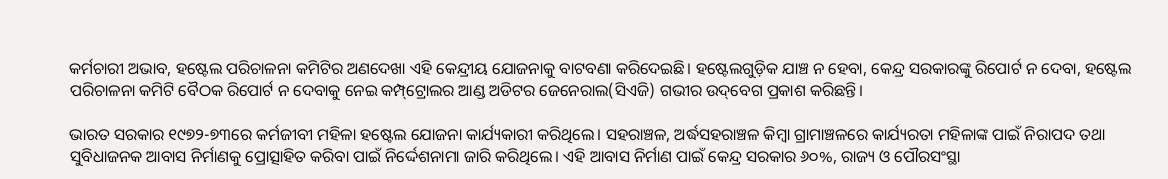କର୍ମଚାରୀ ଅଭାବ, ହଷ୍ଟେଲ ପରିଚାଳନା କମିଟିର ଅଣଦେଖା ଏହି କେନ୍ଦ୍ରୀୟ ଯୋଜନାକୁ ବାଟବଣା କରିଦେଇଛି। ହଷ୍ଟେଲଗୁଡ଼ିକ ଯାଞ୍ଚ ନ ହେବା, କେନ୍ଦ୍ର ସରକାରଙ୍କୁ ରିପୋର୍ଟ ନ ଦେବା, ହଷ୍ଟେଲ ପରିଚାଳନା କମିଟି ବୈଠକ ରିପୋର୍ଟ ନ ଦେବାକୁ ନେଇ କମ୍ପ୍‌ଟ୍ରୋଲର ଆଣ୍ଡ ଅଡିଟର ଜେନେରାଲ(ସିଏଜି) ଗଭୀର ଉଦ୍‌ବେଗ ପ୍ରକାଶ କରିଛନ୍ତି।

ଭାରତ ସରକାର ୧୯୭୨-୭୩ରେ କର୍ମଜୀବୀ ମହିଳା ହଷ୍ଟେଲ ଯୋଜନା କାର୍ଯ୍ୟକାରୀ କରିଥିଲେ। ସହରାଞ୍ଚଳ, ଅର୍ଦ୍ଧସହରାଞ୍ଚଳ କିମ୍ବା ଗ୍ରାମାଞ୍ଚଳରେ କାର୍ଯ୍ୟରତା ମହିଳାଙ୍କ ପାଇଁ ନିରାପଦ ତଥା ସୁବିଧାଜନକ ଆବାସ ନିର୍ମାଣକୁ ପ୍ରୋତ୍ସାହିତ କରିବା ପାଇଁ ନିର୍ଦ୍ଦେଶନାମା ଜାରି କରିଥିଲେ। ଏହି ଆବାସ ନିର୍ମାଣ ପାଇଁ କେନ୍ଦ୍ର ସରକାର ୬୦%, ରାଜ୍ୟ ଓ ପୌରସଂସ୍ଥା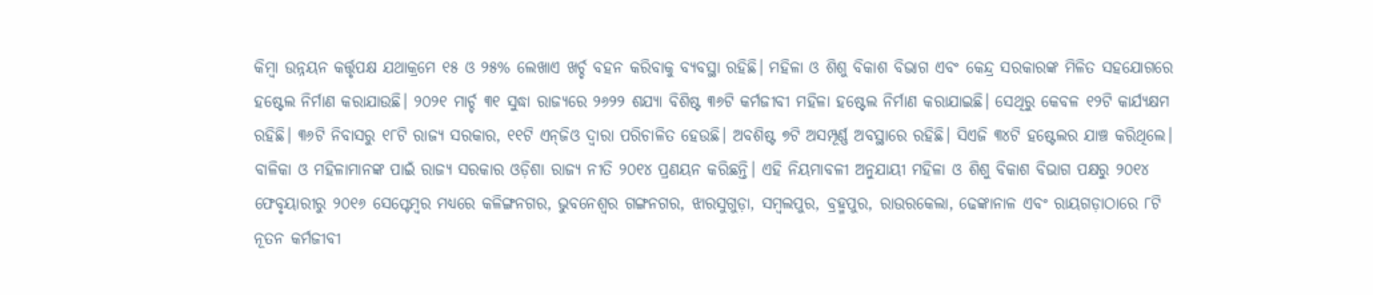କିମ୍ବା ଉନ୍ନୟନ କର୍ତ୍ତୃପକ୍ଷ ଯଥାକ୍ରମେ ୧୫ ଓ ୨୫% ଲେଖାଏ ଖର୍ଚ୍ଚ ବହନ କରିବାକୁ ବ୍ୟବସ୍ଥା ରହିଛି। ମହିଳା ଓ ଶିଶୁ ବିକାଶ ବିଭାଗ ଏବଂ କେନ୍ଦ୍ର ସରକାରଙ୍କ ମିଳିତ ସହଯୋଗରେ ହଷ୍ଟେଲ ନିର୍ମାଣ କରାଯାଉଛି। ୨୦୨୧ ମାର୍ଚ୍ଚ ୩୧ ସୁଦ୍ଧା ରାଜ୍ୟରେ ୨୬୨୨ ଶଯ୍ୟା ବିଶିଷ୍ଟ ୩୬ଟି କର୍ମଜୀବୀ ମହିଳା ହଷ୍ଟେଲ ନିର୍ମାଣ କରାଯାଇଛି। ସେଥିରୁ କେବଳ ୧୨ଟି କାର୍ଯ୍ୟକ୍ଷମ ରହିଛି। ୩୬ଟି ନିବାସରୁ ୧୮ଟି ରାଜ୍ୟ ସରକାର, ୧୧ଟି ଏନ୍‌ଜିଓ ଦ୍ୱାରା ପରିଚାଳିତ ହେଉଛି। ଅବଶିଷ୍ଟ ୭ଟି ଅସମ୍ପୂର୍ଣ୍ଣ ଅବସ୍ଥାରେ ରହିଛି। ସିଏଜି ୩୪ଟି ହଷ୍ଟେଲର ଯାଞ୍ଚ କରିଥିଲେ। ବାଳିକା ଓ ମହିଳାମାନଙ୍କ ପାଇଁ ରାଜ୍ୟ ସରକାର ଓଡ଼ିଶା ରାଜ୍ୟ ନୀତି ୨୦୧୪ ପ୍ରଣୟନ କରିଛନ୍ତି। ଏହି ନିୟମାବଳୀ ଅନୁଯାୟୀ ମହିଳା ଓ ଶିଶୁ ବିକାଶ ବିଭାଗ ପକ୍ଷରୁ ୨୦୧୪ ଫେବୃୟାରୀରୁ ୨୦୧୬ ସେପ୍ଟେମ୍ବର ମଧ୍ୟରେ କଳିଙ୍ଗନଗର, ଭୁବନେଶ୍ୱର ଗଙ୍ଗନଗର, ଝାରସୁଗୁଡ଼ା, ସମ୍ବଲପୁର, ବ୍ରହ୍ମପୁର, ରାଉରକେଲା, ଢେଙ୍କାନାଳ ଏବଂ ରାୟଗଡ଼ାଠାରେ ୮ଟି ନୂତନ କର୍ମଜୀବୀ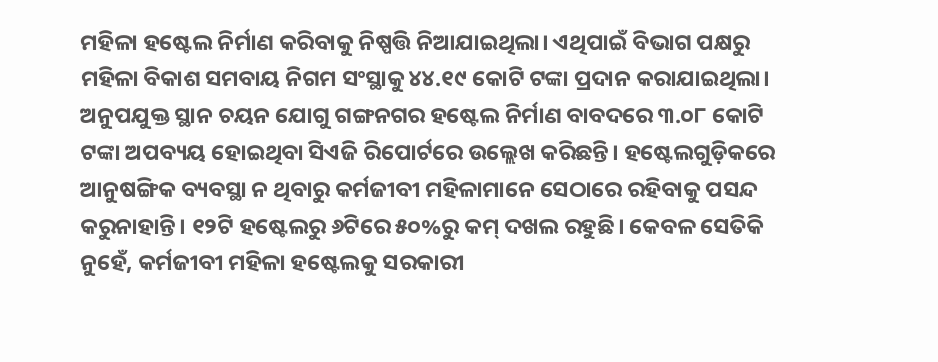ମହିଳା ହଷ୍ଟେଲ ନିର୍ମାଣ କରିବାକୁ ନିଷ୍ପତ୍ତି ନିଆଯାଇଥିଲା। ଏଥିପାଇଁ ବିଭାଗ ପକ୍ଷରୁ ମହିଳା ବିକାଶ ସମବାୟ ନିଗମ ସଂସ୍ଥାକୁ ୪୪.୧୯ କୋଟି ଟଙ୍କା ପ୍ରଦାନ କରାଯାଇଥିଲା। ଅନୁପଯୁକ୍ତ ସ୍ଥାନ ଚୟନ ଯୋଗୁ ଗଙ୍ଗନଗର ହଷ୍ଟେଲ ନିର୍ମାଣ ବାବଦରେ ୩.୦୮ କୋଟି ଟଙ୍କା ଅପବ୍ୟୟ ହୋଇଥିବା ସିଏଜି ରିପୋର୍ଟରେ ଉଲ୍ଲେଖ କରିଛନ୍ତି। ହଷ୍ଟେଲଗୁଡ଼ିକରେ ଆନୁଷଙ୍ଗିକ ବ୍ୟବସ୍ଥା ନ ଥିବାରୁ କର୍ମଜୀବୀ ମହିଳାମାନେ ସେଠାରେ ରହିବାକୁ ପସନ୍ଦ କରୁନାହାନ୍ତି। ୧୨ଟି ହଷ୍ଟେଲରୁ ୬ଟିରେ ୫୦%ରୁ କମ୍‌ ଦଖଲ ରହୁଛି। କେବଳ ସେତିକି ନୁହେଁ, କର୍ମଜୀବୀ ମହିଳା ହଷ୍ଟେଲକୁ ସରକାରୀ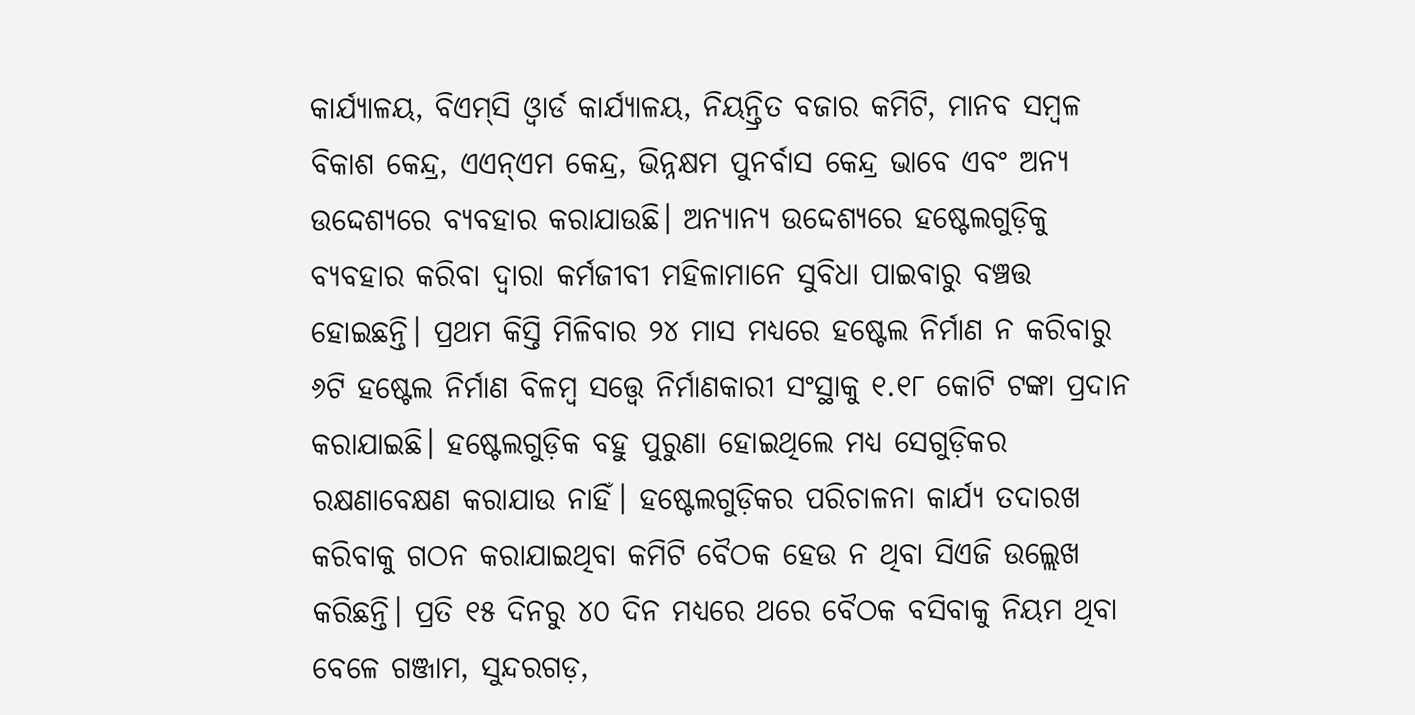କାର୍ଯ୍ୟାଳୟ, ବିଏମ୍‌ସି ଓ୍ବାର୍ଡ କାର୍ଯ୍ୟାଳୟ, ନିୟନ୍ତ୍ରିତ ବଜାର କମିଟି, ମାନବ ସମ୍ବଳ ବିକାଶ କେନ୍ଦ୍ର, ଏଏନ୍‌ଏମ କେନ୍ଦ୍ର, ଭିନ୍ନକ୍ଷମ ପୁନର୍ବାସ କେନ୍ଦ୍ର ଭାବେ ଏବଂ ଅନ୍ୟ ଉଦ୍ଦେଶ୍ୟରେ ବ୍ୟବହାର କରାଯାଉଛି। ଅନ୍ୟାନ୍ୟ ଉଦ୍ଦେଶ୍ୟରେ ହଷ୍ଟେଲଗୁଡ଼ିକୁ ବ୍ୟବହାର କରିବା ଦ୍ୱାରା କର୍ମଜୀବୀ ମହିଳାମାନେ ସୁବିଧା ପାଇବାରୁ ବଞ୍ଚତ୍ତ ହୋଇଛନ୍ତି। ପ୍ରଥମ କିସ୍ତି ମିଳିବାର ୨୪ ମାସ ମଧ୍ୟରେ ହଷ୍ଟେଲ ନିର୍ମାଣ ନ କରିବାରୁ ୬ଟି ହଷ୍ଟେଲ ନିର୍ମାଣ ବିଳମ୍ବ ସତ୍ତ୍ୱେ ନିର୍ମାଣକାରୀ ସଂସ୍ଥାକୁ ୧.୧୮ କୋଟି ଟଙ୍କା ପ୍ରଦାନ କରାଯାଇଛି। ହଷ୍ଟେଲଗୁଡ଼ିକ ବହୁ ପୁରୁଣା ହୋଇଥିଲେ ମଧ୍ୟ ସେଗୁଡ଼ିକର ରକ୍ଷଣାବେକ୍ଷଣ କରାଯାଉ ନାହିଁ। ହଷ୍ଟେଲଗୁଡ଼ିକର ପରିଚାଳନା କାର୍ଯ୍ୟ ତଦାରଖ କରିବାକୁ ଗଠନ କରାଯାଇଥିବା କମିଟି ବୈଠକ ହେଉ ନ ଥିବା ସିଏଜି ଉଲ୍ଲେଖ କରିଛନ୍ତି। ପ୍ରତି ୧୫ ଦିନରୁ ୪୦ ଦିନ ମଧ୍ୟରେ ଥରେ ବୈଠକ ବସିବାକୁ ନିୟମ ଥିବା ବେଳେ ଗଞ୍ଜାମ, ସୁନ୍ଦରଗଡ଼,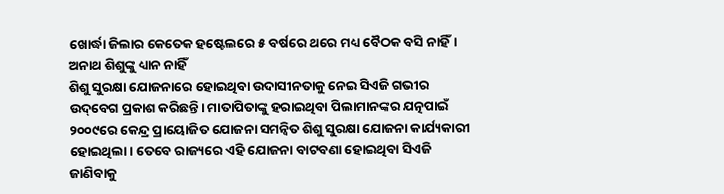ଖୋର୍ଦ୍ଧା ଜିଲାର କେତେକ ହଷ୍ଟେଲରେ ୫ ବର୍ଷରେ ଥରେ ମଧ୍ୟ ବୈଠକ ବସି ନାହିଁ।
ଅନାଥ ଶିଶୁଙ୍କୁ ଧ୍ୟାନ ନାହିଁ
ଶିଶୁ ସୁରକ୍ଷା ଯୋଜନାରେ ହୋଇଥିବା ଉଦାସୀନତାକୁ ନେଇ ସିଏଜି ଗଭୀର ଉଦ୍‌ବେଗ ପ୍ରକାଶ କରିଛନ୍ତି। ମାତାପିତାଙ୍କୁ ହରାଇଥିବା ପିଲାମାନଙ୍କର ଯତ୍ନପାଇଁ ୨୦୦୯ରେ କେନ୍ଦ୍ର ପ୍ରାୟୋଜିତ ଯୋଜନା ସମନ୍ବିତ ଶିଶୁ ସୁରକ୍ଷା ଯୋଜନା କାର୍ଯ୍ୟକାରୀ ହୋଇଥିଲା। ତେବେ ରାଜ୍ୟରେ ଏହି ଯୋଜନା ବାଟବଣା ହୋଇଥିବା ସିଏଜି ଜାଣିବାକୁ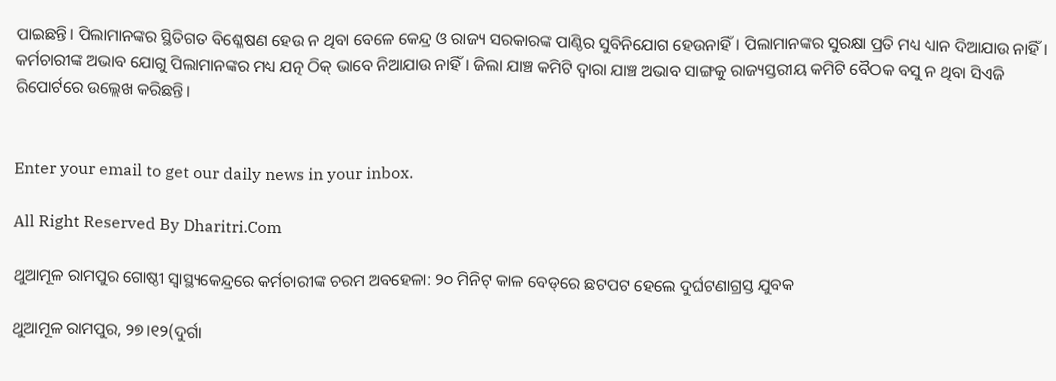ପାଇଛନ୍ତି। ପିଲାମାନଙ୍କର ସ୍ଥିତିଗତ ବିଶ୍ଳେଷଣ ହେଉ ନ ଥିବା ବେଳେ କେନ୍ଦ୍ର ଓ ରାଜ୍ୟ ସରକାରଙ୍କ ପାଣ୍ଠିର ସୁବିନିଯୋଗ ହେଉନାହିଁ। ପିଲାମାନଙ୍କର ସୁରକ୍ଷା ପ୍ରତି ମଧ୍ୟ ଧ୍ୟାନ ଦିଆଯାଉ ନାହିଁ। କର୍ମଚାରୀଙ୍କ ଅଭାବ ଯୋଗୁ ପିଲାମାନଙ୍କର ମଧ୍ୟ ଯତ୍ନ ଠିକ୍‌ ଭାବେ ନିଆଯାଉ ନାହିଁ। ଜିଲା ଯାଞ୍ଚ କମିଟି ଦ୍ୱାରା ଯାଞ୍ଚ ଅଭାବ ସାଙ୍ଗକୁ ରାଜ୍ୟସ୍ତରୀୟ କମିଟି ବୈଠକ ବସୁ ନ ଥିବା ସିଏଜି ରିପୋର୍ଟରେ ଉଲ୍ଲେଖ କରିଛନ୍ତି।


Enter your email to get our daily news in your inbox.

All Right Reserved By Dharitri.Com

ଥୁଆମୂଳ ରାମପୁର ଗୋଷ୍ଠୀ ସ୍ୱାସ୍ଥ୍ୟକେନ୍ଦ୍ରରେ କର୍ମଚାରୀଙ୍କ ଚରମ ଅବହେଳା: ୨୦ ମିନିଟ୍ କାଳ ବେଡ୍‌ରେ ଛଟପଟ ହେଲେ ଦୁର୍ଘଟଣାଗ୍ରସ୍ତ ଯୁବକ

ଥୁଆମୂଳ ରାମପୁର, ୨୭।୧୨(ଦୁର୍ଗା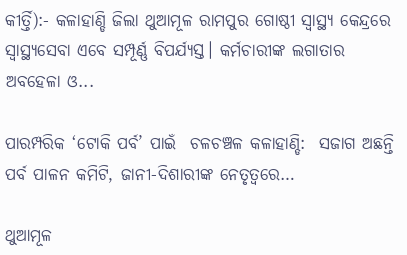କୀର୍ତ୍ତି):- କଳାହାଣ୍ଡି ଜିଲା ଥୁଆମୂଳ ରାମପୁର ଗୋଷ୍ଠୀ ସ୍ବାସ୍ଥ୍ୟ କେନ୍ଦ୍ରରେ ସ୍ବାସ୍ଥ୍ୟସେବା ଏବେ ସମ୍ପୂର୍ଣ୍ଣ ବିପର୍ଯ୍ୟସ୍ତ। କର୍ମଚାରୀଙ୍କ ଲଗାତାର ଅବହେଳା ଓ...

ପାରମ୍ପରିକ ‘ଟୋକି ପର୍ବ’ ପାଇଁ  ଚଳଚଞ୍ଚଳ କଳାହାଣ୍ଡି:  ସଜାଗ ଅଛନ୍ତି ପର୍ବ ପାଳନ କମିଟି, ଜାନୀ-ଦିଶାରୀଙ୍କ ନେତୃତ୍ୱରେ…

ଥୁଆମୂଳ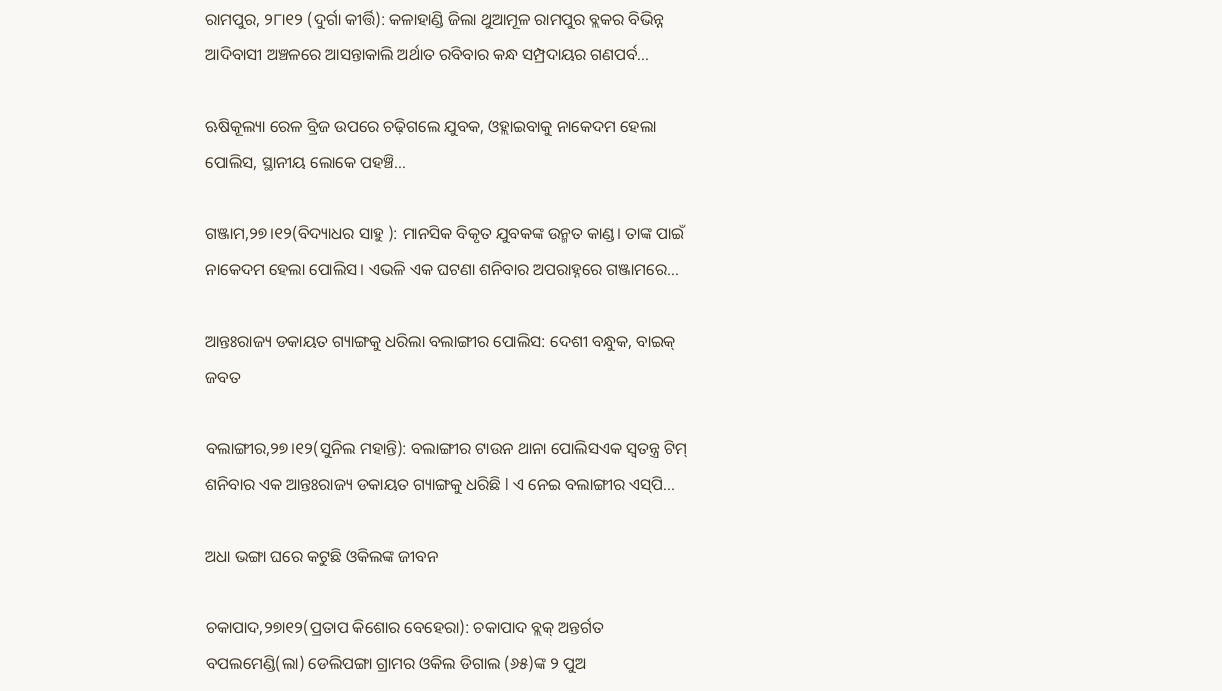ରାମପୁର, ୨୮ା୧୨ (ଦୁର୍ଗା କୀର୍ତ୍ତି): କଳାହାଣ୍ଡି ଜିଲା ଥୁଆମୂଳ ରାମପୁର ବ୍ଲକର ବିଭିନ୍ନ ଆଦିବାସୀ ଅଞ୍ଚଳରେ ଆସନ୍ତାକାଲି ଅର୍ଥାତ ରବିବାର କନ୍ଧ ସମ୍ପ୍ରଦାୟର ଗଣପର୍ବ...

ଋଷିକୂଲ୍ୟା ରେଳ ବ୍ରିଜ ଉପରେ ଚଢ଼ିଗଲେ ଯୁବକ, ଓହ୍ଲାଇବାକୁ ନାକେଦମ ହେଲା ପୋଲିସ, ସ୍ଥାନୀୟ ଲୋକେ ପହଞ୍ଚି…

ଗଞ୍ଜାମ,୨୭।୧୨(ବିଦ୍ୟାଧର ସାହୁ ): ମାନସିକ ବିକୃତ ଯୁବକଙ୍କ ଉନ୍ମତ କାଣ୍ଡ। ତାଙ୍କ ପାଇଁ ନାକେଦମ ହେଲା ପୋଲିସ। ଏଭଳି ଏକ ଘଟଣା ଶନିବାର ଅପରାହ୍ନରେ ଗଞ୍ଜାମରେ...

ଆନ୍ତଃରାଜ୍ୟ ଡକାୟତ ଗ୍ୟାଙ୍ଗକୁ ଧରିଲା ବଲାଙ୍ଗୀର ପୋଲିସ: ଦେଶୀ ବନ୍ଧୁକ, ବାଇକ୍‌ ଜବତ

ବଲାଙ୍ଗୀର,୨୭।୧୨(ସୁନିଲ ମହାନ୍ତି): ବଲାଙ୍ଗୀର ଟାଉନ ଥାନା ପୋଲିସଏକ ସ୍ବତନ୍ତ୍ର ଟିମ୍‌ ଶନିବାର ଏକ ଆନ୍ତଃରାଜ୍ୟ ଡକାୟତ ଗ୍ୟାଙ୍ଗକୁ ଧରିଛି l ଏ ନେଇ ବଲାଙ୍ଗୀର ଏସ୍‌ପି...

ଅଧା ଭଙ୍ଗା ଘରେ କଟୁଛି ଓକିଲଙ୍କ ଜୀବନ

ଚକାପାଦ,୨୭ା୧୨(ପ୍ରତାପ କିଶୋର ବେହେରା): ଚକାପାଦ ବ୍ଲକ୍‌ ଅନ୍ତର୍ଗତ ବପଲମେଣ୍ଡି(ଲା) ଡେଲିପଙ୍ଗା ଗ୍ରାମର ଓକିଲ ଡିଗାଲ (୬୫)ଙ୍କ ୨ ପୁଅ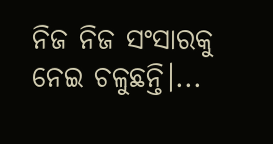ନିଜ ନିଜ ସଂସାରକୁ ନେଇ ଚଳୁଛନ୍ତି।...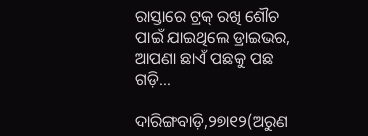ରାସ୍ତାରେ ଟ୍ରକ୍‌ ରଖି ଶୌଚ ପାଇଁ ଯାଇଥିଲେ ଡ୍ରାଇଭର, ଆପଣା ଛାଏଁ ପଛକୁ ପଛ ଗଡ଼ି…

ଦାରିଙ୍ଗବାଡ଼ି,୨୭ା୧୨(ଅରୁଣ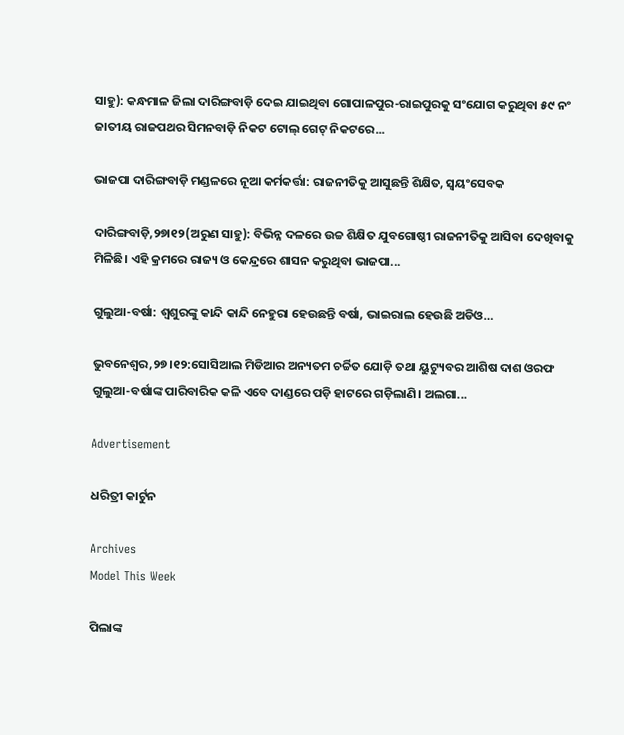ସାହୁ): କନ୍ଧମାଳ ଜିଲା ଦାରିଙ୍ଗବାଡ଼ି ଦେଇ ଯାଇଥିବା ଗୋପାଳପୁର-ରାଇପୁରକୁ ସଂଯୋଗ କରୁଥିବା ୫୯ ନଂ ଜାତୀୟ ରାଜପଥର ସିମନବାଡ଼ି ନିକଟ ଟୋଲ୍‌ ଗେଟ୍‌ ନିକଟରେ...

ଭାଜପା ଦାରିଙ୍ଗବାଡ଼ି ମଣ୍ଡଳରେ ନୂଆ କର୍ମକର୍ତ୍ତା: ରାଜନୀତିକୁ ଆସୁଛନ୍ତି ଶିକ୍ଷିତ, ସ୍ବୟଂସେବକ

ଦାରିଙ୍ଗବାଡ଼ି,୨୭ା୧୨(ଅରୁଣ ସାହୁ): ବିଭିନ୍ନ ଦଳରେ ଉଚ୍ଚ ଶିକ୍ଷିତ ଯୁବଗୋଷ୍ଠୀ ରାଜନୀତିକୁ ଆସିବା ଦେଖିବାକୁ ମିଳିଛି। ଏହି କ୍ରମରେ ରାଜ୍ୟ ଓ କେନ୍ଦ୍ରରେ ଶାସନ କରୁଥିବା ଭାଜପା...

ଗୁଲୁଆ-ବର୍ଷା: ଶ୍ୱଶୁରଙ୍କୁ କାନ୍ଦି କାନ୍ଦି ନେହୁରା ହେଉଛନ୍ତି ବର୍ଷା, ଭାଇରାଲ ହେଉଛି ଅଡିଓ…

ଭୁବନେଶ୍ୱର,୨୭।୧୨:ସୋସିଆଲ ମିଡିଆର ଅନ୍ୟତମ ଚର୍ଚ୍ଚିତ ଯୋଡ଼ି ତଥା ୟୁଟ୍ୟୁବର ଆଶିଷ ଦାଶ ଓରଫ ଗୁଲୁଆ-ବର୍ଷାଙ୍କ ପାରିବାରିକ କଳି ଏବେ ଦାଣ୍ଡରେ ପଡ଼ି ହାଟରେ ଗଡ଼ିଲାଣି। ଅଲଗା...

Advertisement

ଧରିତ୍ରୀ କାର୍ଟୁନ

Archives
Model This Week

ପିଲାଙ୍କ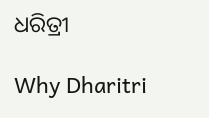ଧରିତ୍ରୀ

Why Dharitri